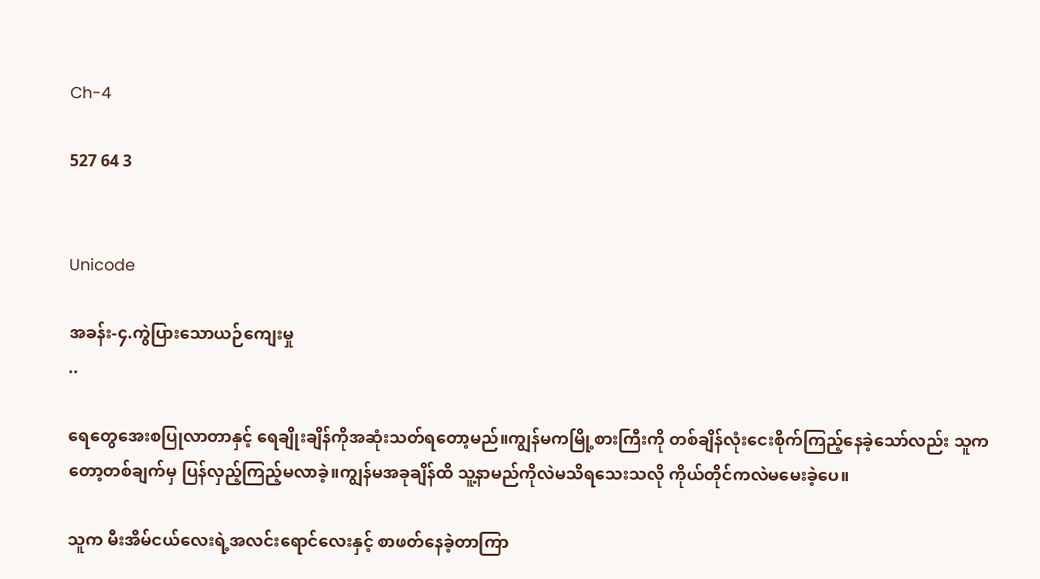Ch-4

527 64 3


Unicode

အခန်း-၄.ကွဲပြားသောယဉ်ကျေးမှု
..

ရေတွေအေးစပြုလာတာနှင့် ရေချိုးချိန်ကိုအဆုံးသတ်ရတော့မည်။ကျွန်မကမြို့စားကြီးကို တစ်ချိန်လုံးငေးစိုက်ကြည့်နေခဲ့သော်လည်း သူကတော့တစ်ချက်မှ ပြန်လှည့်ကြည့်မလာခဲ့။ကျွန်မအခုချိန်ထိ သူ့နာမည်ကိုလဲမသိရသေးသလို ကိုယ်တိုင်ကလဲမမေးခဲ့ပေ။

သူက မီးအိမ်ငယ်လေးရဲ့အလင်းရောင်လေးနှင့် စာဖတ်နေခဲ့တာကြာ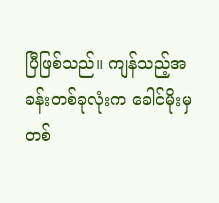ပြီဖြစ်သည်။ ကျန်သည့်အခန်းတစ်ခုလုံးက ခေါင်မိုးမှတစ်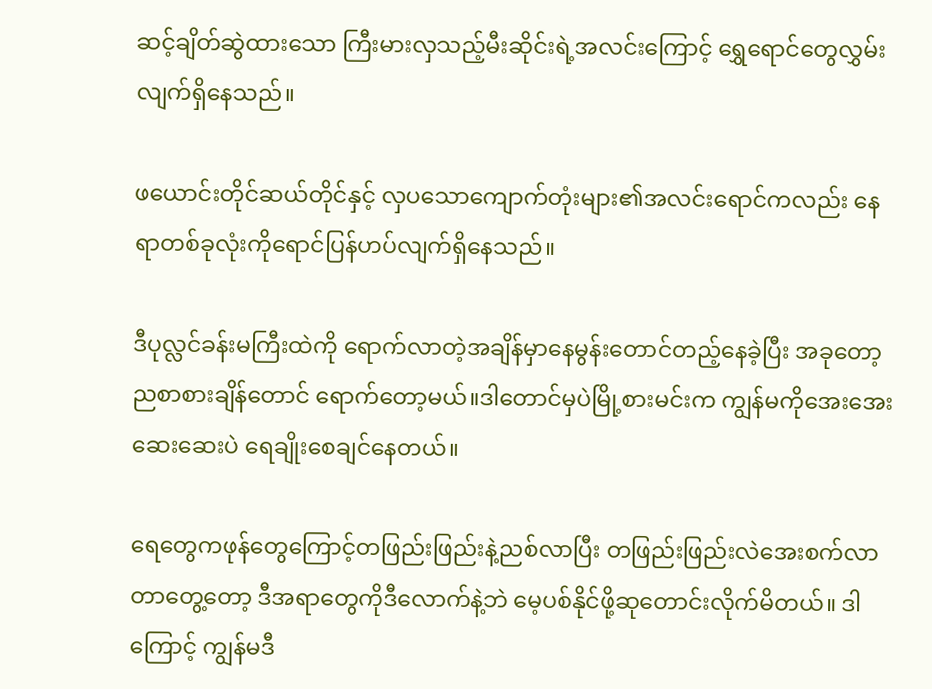ဆင့်ချိတ်ဆွဲထားသော ကြီးမားလှသည့်မီးဆိုင်းရဲ့အလင်းကြောင့် ရွှေရောင်တွေလွှမ်းလျက်ရှိနေသည်။

ဖယောင်းတိုင်ဆယ်တိုင်နှင့် လှပသောကျောက်တုံးများ၏အလင်းရောင်ကလည်း နေရာတစ်ခုလုံးကိုရောင်ပြန်ဟပ်လျက်ရှိနေသည်။

ဒီပုလ္လင်ခန်းမကြီးထဲကို ရောက်လာတဲ့အချိန်မှာနေမွန်းတောင်တည့်နေခဲ့ပြီး အခုတော့ ညစာစားချိန်တောင် ရောက်တော့မယ်။ဒါတောင်မှပဲမြို့စားမင်းက ကျွန်မကိုအေးအေးဆေးဆေးပဲ ရေချိုးစေချင်နေတယ်။

ရေတွေကဖုန်တွေကြောင့်တဖြည်းဖြည်းနဲ့ညစ်လာပြီး တဖြည်းဖြည်းလဲအေးစက်လာတာတွေ့တော့ ဒီအရာတွေကိုဒီလောက်နဲ့ဘဲ မေ့ပစ်နိုင်ဖို့ဆုတောင်းလိုက်မိတယ်။ ဒါကြောင့် ကျွန်မဒီ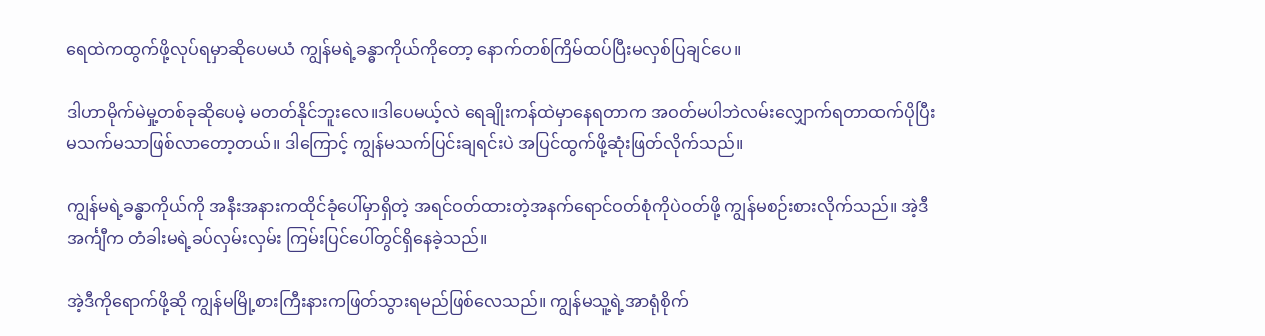ရေထဲကထွက်ဖို့လုပ်ရမှာဆိုပေမယံ ကျွန်မရဲ့ခန္ဓာကိုယ်ကိုတော့ နောက်တစ်ကြိမ်ထပ်ပြီးမလှစ်ပြချင်ပေ။

ဒါဟာမိုက်မဲမှု့တစ်ခုဆိုပေမဲ့ မတတ်နိုင်ဘူးလေ။ဒါပေမယ့်လဲ ရေချိုးကန်ထဲမှာနေရတာက အဝတ်မပါဘဲလမ်းလျှောက်ရတာထက်ပိုပြီး မသက်မသာဖြစ်လာတော့တယ်။ ဒါကြောင့် ကျွန်မသက်ပြင်းချရင်းပဲ အပြင်ထွက်ဖို့ဆုံးဖြတ်လိုက်သည်။

ကျွန်မရဲ့ခန္ဓာကိုယ်ကို အနီးအနားကထိုင်ခုံပေါ်မှာရှိတဲ့ အရင်ဝတ်ထားတဲ့အနက်ရောင်ဝတ်စုံကိုပဲဝတ်ဖို့ ကျွန်မစဉ်းစားလိုက်သည်။ အဲ့ဒီအင်္ကျီက တံခါးမရဲ့ခပ်လှမ်းလှမ်း ကြမ်းပြင်ပေါ်တွင်ရှိနေခဲ့သည်။

အဲ့ဒီကိုရောက်ဖို့ဆို ကျွန်မမြို့စားကြီးနားကဖြတ်သွားရမည်ဖြစ်လေသည်။ ကျွန်မသူ့ရဲ့အာရုံစိုက်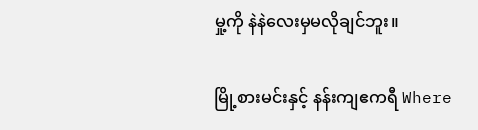မှု့ကို နဲနဲလေးမှမလိုချင်ဘူး။

မြို့စားမင်းနှင့် နန်းကျဧကရီ Where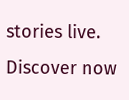stories live. Discover now